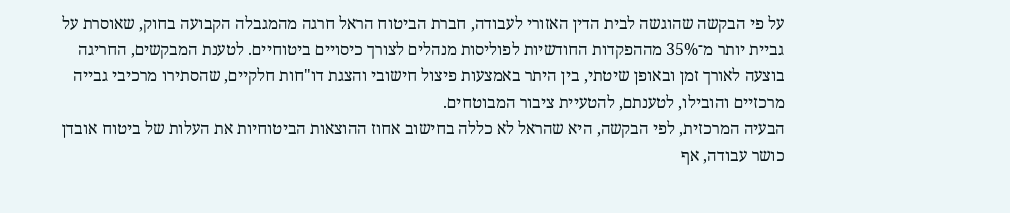על פי הבקשה שהוגשה לבית הדין האזורי לעבודה, חברת הביטוח הראל חרגה מהמגבלה הקבועה בחוק, שאוסרת על גביית יותר מ־35% מההפקדות החודשיות לפוליסות מנהלים לצורך כיסויים ביטוחיים. לטענת המבקשים, החריגה בוצעה לאורך זמן ובאופן שיטתי, בין היתר באמצעות פיצול חישובי והצגת דו"חות חלקיים, שהסתירו מרכיבי גבייה מרכזיים והובילו, לטענתם, להטעיית ציבור המבוטחים.
הבעיה המרכזית, לפי הבקשה, היא שהראל לא כללה בחישוב אחוז ההוצאות הביטוחיות את העלות של ביטוח אובדן כושר עבודה, אף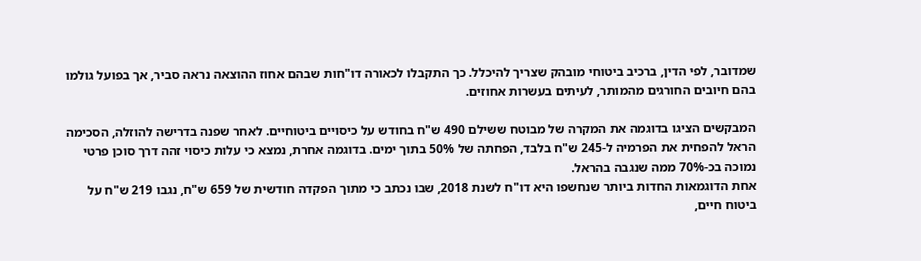שמדובר, לפי הדין, ברכיב ביטוחי מובהק שצריך להיכלל. כך התקבלו לכאורה דו"חות שבהם אחוז ההוצאה נראה סביר, אך בפועל גולמו בהם חיובים החורגים מהמותר, לעיתים בעשרות אחוזים.

המבקשים הציגו בדוגמה את המקרה של מבוטח ששילם 490 ש"ח בחודש על כיסויים ביטוחיים. לאחר שפנה בדרישה להוזלה, הסכימה הראל להפחית את הפרמיה ל-245 ש"ח בלבד, הפחתה של 50% בתוך ימים. בדוגמה אחרת, נמצא כי עלות כיסוי זהה דרך סוכן פרטי נמוכה בכ-70% ממה שנגבה בהראל.
אחת הדוגמאות החדות ביותר שנחשפו היא דו"ח לשנת 2018, שבו נכתב כי מתוך הפקדה חודשית של 659 ש"ח, נגבו 219 ש"ח על ביטוח חיים,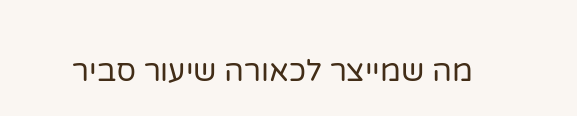מה שמייצר לכאורה שיעור סביר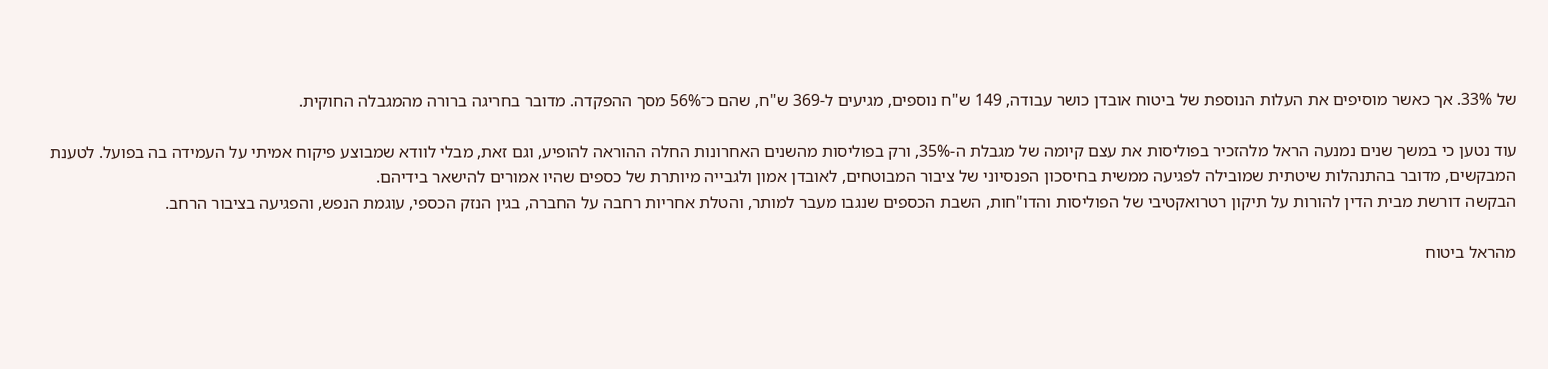של 33%. אך כאשר מוסיפים את העלות הנוספת של ביטוח אובדן כושר עבודה, 149 ש"ח נוספים, מגיעים ל-369 ש"ח, שהם כ־56% מסך ההפקדה. מדובר בחריגה ברורה מהמגבלה החוקית.

עוד נטען כי במשך שנים נמנעה הראל מלהזכיר בפוליסות את עצם קיומה של מגבלת ה-35%, ורק בפוליסות מהשנים האחרונות החלה ההוראה להופיע, וגם זאת, מבלי לוודא שמבוצע פיקוח אמיתי על העמידה בה בפועל. לטענת המבקשים, מדובר בהתנהלות שיטתית שמובילה לפגיעה ממשית בחיסכון הפנסיוני של ציבור המבוטחים, לאובדן אמון ולגבייה מיותרת של כספים שהיו אמורים להישאר בידיהם.
הבקשה דורשת מבית הדין להורות על תיקון רטרואקטיבי של הפוליסות והדו"חות, השבת הכספים שנגבו מעבר למותר, והטלת אחריות רחבה על החברה, בגין הנזק הכספי, עוגמת הנפש, והפגיעה בציבור הרחב.

מהראל ביטוח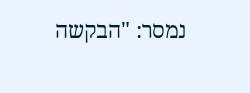נמסר: "הבקשה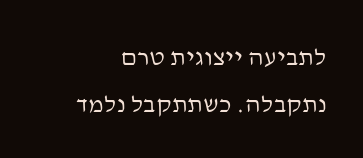לתביעה ייצוגית טרם נתקבלה. כשתתקבל נלמד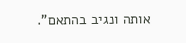אותה ונגיב בהתאם".